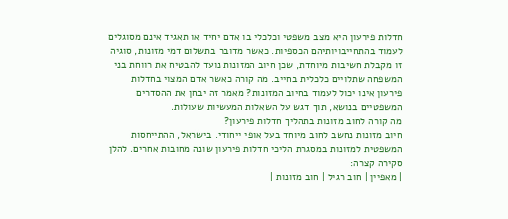חדלות פירעון היא מצב משפטי וכלכלי בו אדם יחיד או תאגיד אינם מסוגלים לעמוד בהתחייבויותיהם הכספיות. כאשר מדובר בתשלום דמי מזונות, סוגיה זו מקבלת חשיבות מיוחדת, שכן חיוב המזונות נועד להבטיח את רווחת בני המשפחה שתלויים כלכלית בחייב. מה קורה כאשר אדם המצוי בחדלות פירעון אינו יכול לעמוד בחיוב המזונות? מאמר זה יבחן את ההסדרים המשפטיים בנושא, תוך דגש על השאלות המעשיות שעולות.
מה קורה לחוב מזונות בתהליך חדלות פירעון?
חיוב מזונות נחשב לחוב מיוחד בעל אופי ייחודי. בישראל, ההתייחסות המשפטית למזונות במסגרת הליכי חדלות פירעון שונה מחובות אחרים. להלן סקירה קצרה:
| מאפיין | חוב רגיל | חוב מזונות |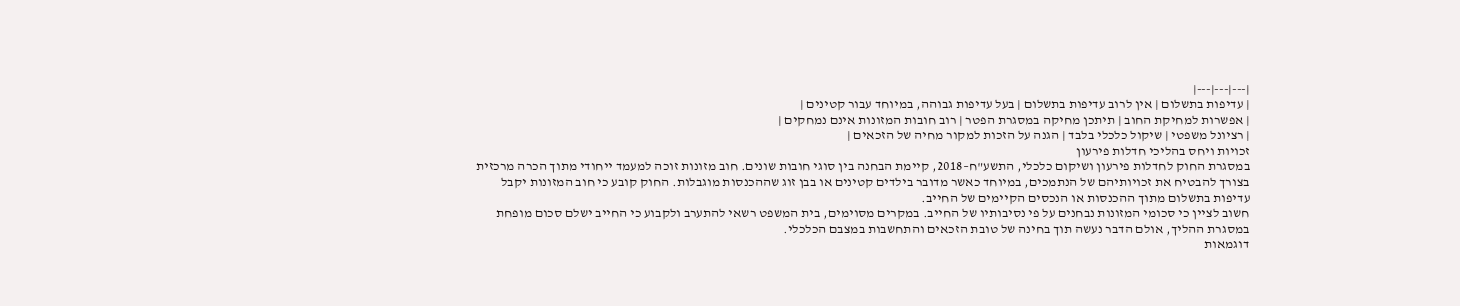|---|---|---|
| עדיפות בתשלום | אין לרוב עדיפות בתשלום | בעל עדיפות גבוהה, במיוחד עבור קטינים |
| אפשרות למחיקת החוב | תיתכן מחיקה במסגרת הפטר | רוב חובות המזונות אינם נמחקים |
| רציונל משפטי | שיקול כלכלי בלבד | הגנה על הזכות למקור מחיה של הזכאים |
זכויות ויחס בהליכי חדלות פירעון
במסגרת החוק לחדלות פירעון ושיקום כלכלי, התשע"ח–2018, קיימת הבחנה בין סוגי חובות שונים. חוב מזונות זוכה למעמד ייחודי מתוך הכרה מרכזית בצורך להבטיח את זכויותיהם של הנתמכים, במיוחד כאשר מדובר בילדים קטינים או בבן זוג שההכנסות מוגבלות. החוק קובע כי חוב המזונות יקבל עדיפות בתשלום מתוך ההכנסות או הנכסים הקיימים של החייב.
חשוב לציין כי סכומי המזונות נבחנים על פי נסיבותיו של החייב. במקרים מסוימים, בית המשפט רשאי להתערב ולקבוע כי החייב ישלם סכום מופחת במסגרת ההליך, אולם הדבר נעשה תוך בחינה של טובת הזכאים והתחשבות במצבם הכלכלי.
דוגמאות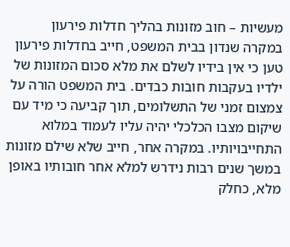מעשיות – חוב מזונות בהליך חדלות פירעון
במקרה שנדון בבית המשפט, חייב בחדלות פירעון טען כי אין בידיו לשלם את מלא סכום המזונות של ילדיו בעקבות חובות כבדים. בית המשפט הורה על צמצום זמני של התשלומים, תוך קביעה כי מיד עם שיקום מצבו הכלכלי יהיה עליו לעמוד במלוא התחייבויותיו. במקרה אחר, חייב שלא שילם מזונות במשך שנים רבות נידרש למלא אחר חובותיו באופן מלא, כחלק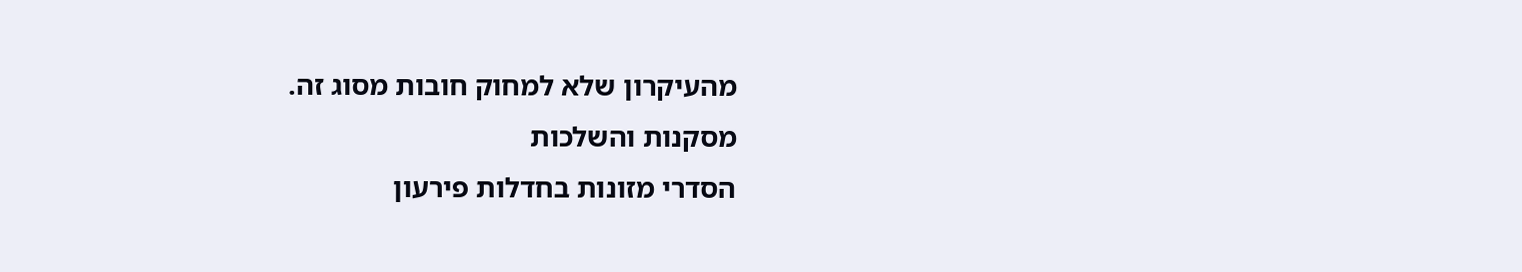מהעיקרון שלא למחוק חובות מסוג זה.
מסקנות והשלכות
הסדרי מזונות בחדלות פירעון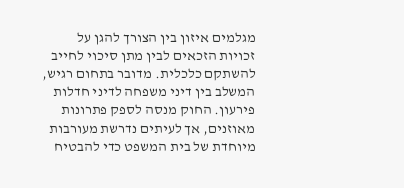מגלמים איזון בין הצורך להגן על זכויות הזכאים לבין מתן סיכוי לחייב להשתקם כלכלית. מדובר בתחום רגיש, המשלב בין דיני משפחה לדיני חדלות פירעון. החוק מנסה לספק פתרונות מאוזנים, אך לעיתים נדרשת מעורבות מיוחדת של בית המשפט כדי להבטיח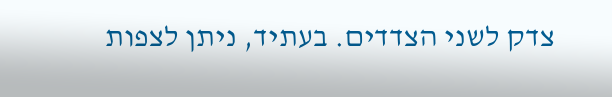צדק לשני הצדדים. בעתיד, ניתן לצפות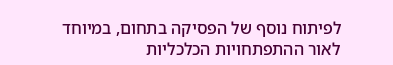לפיתוח נוסף של הפסיקה בתחום, במיוחד לאור ההתפתחויות הכלכליות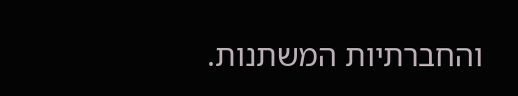והחברתיות המשתנות.